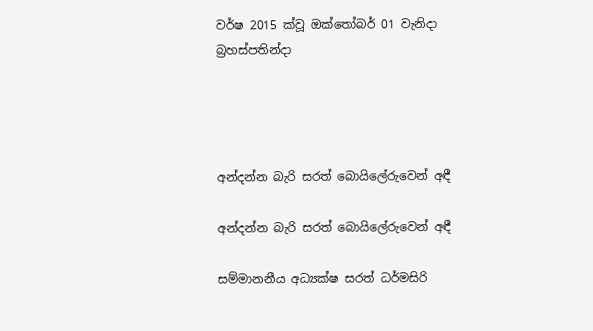වර්ෂ 2015 ක්වූ ඔක්තෝබර් 01 වැනිදා බ්‍රහස්පතින්දා




අන්දන්න බැරි සරත් බොයිලේරුවෙන් අඳී

අන්දන්න බැරි සරත් බොයිලේරුවෙන් අඳී

සම්මානනීය අධ්‍යක්ෂ සරත් ධර්මසිරි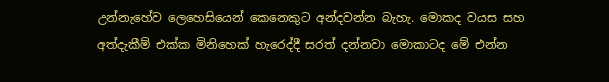උන්නැහේව ලෙහෙසියෙන් කෙනෙකුට අන්දවන්න බැහැ. මොකද වයස සහ අත්දැකීම් එක්ක මිනිහෙක් හැරෙද්දී සරත් දන්නවා මොකාටද මේ එන්න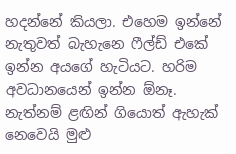හදන්නේ කියලා. එහෙම ඉන්නේ නැතුවත් බැහැනෙ ෆීල්ඩ් එකේ ඉන්න අයගේ හැටියට. හරිම අවධානයෙන් ඉන්න ඕනෑ. නැත්නම් ළඟින් ගියොත් ඇහැක් නෙවෙයි මුළු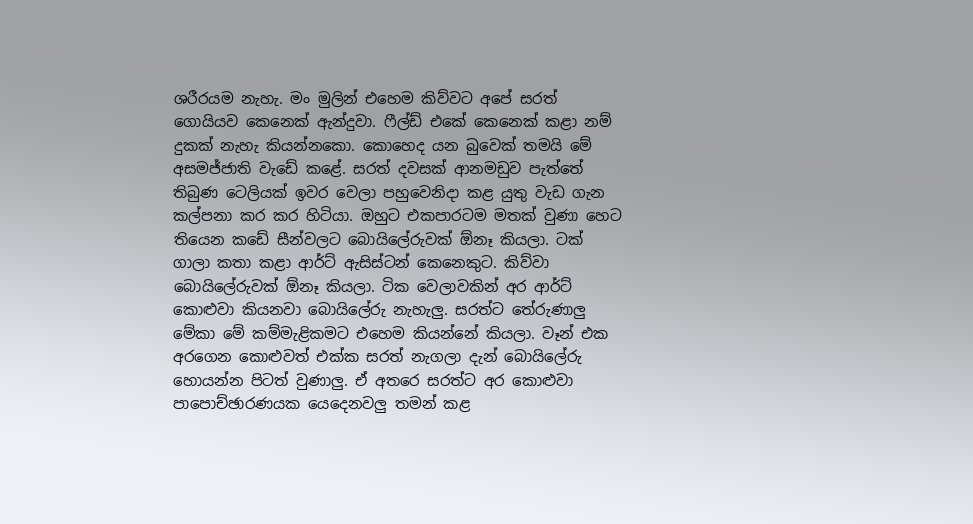ශරීරයම නැහැ. මං මුලින් එහෙම කිව්වට අපේ සරත් ගොයියව කෙනෙක් ඇන්දුවා. ෆීල්ඩ් එකේ කෙනෙක් කළා නම් දුකක් නැහැ කියන්නකො. කොහෙද යන බුවෙක් තමයි මේ අසමජ්ජාති වැඩේ කළේ. සරත් දවසක් ආනමඩුව පැත්තේ තිබුණ ටෙලියක් ඉවර වෙලා පහුවෙනිදා කළ යුතු වැඩ ගැන කල්පනා කර කර හිටියා. ඔහුට එකපාරටම මතක් වුණා හෙට තියෙන කඩේ සීන්වලට බොයිලේරුවක් ඕනෑ කියලා. ටක් ගාලා කතා කළා ආර්ට් ඇසිස්ටන් කෙනෙකුට. කිව්වා බොයිලේරුවක් ඕනෑ කියලා. ටික වෙලාවකින් අර ආර්ට් කොළුවා කියනවා බොයිලේරු නැහැලු. සරත්ට තේරුණාලු මේකා මේ කම්මැළිකමට එහෙම කියන්නේ කියලා. වෑන් එක අරගෙන කොළුවත් එක්ක සරත් නැගලා දැන් බොයිලේරු හොයන්න පිටත් වුණාලු. ඒ අතරෙ සරත්ට අර කොළුවා පාපොච්ඡාරණයක යෙදෙනවලු තමන් කළ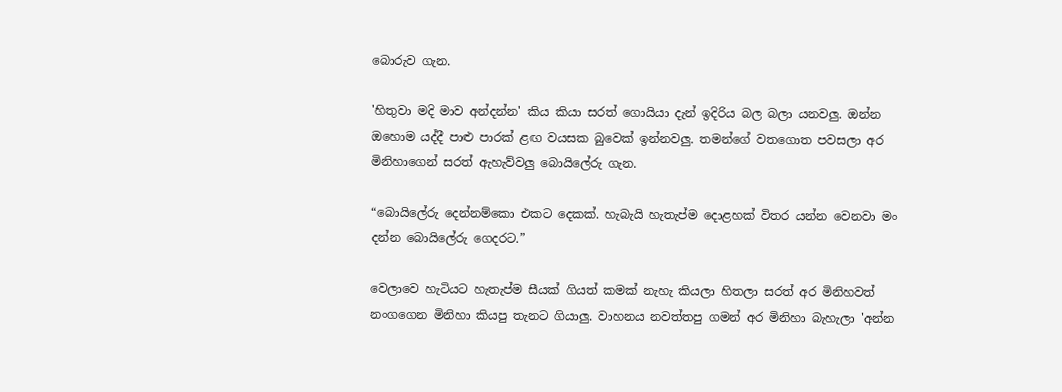බොරුව ගැන.

'හිතුවා මදි මාව අන්දන්න' කිය කියා සරත් ගොයියා දැන් ඉදිරිය බල බලා යනවලු. ඔන්න ඔහොම යද්දී පාළු පාරක් ළඟ වයසක බුවෙක් ඉන්නවලු. තමන්ගේ වතගොත පවසලා අර මිනිහාගෙන් සරත් ඇහැව්වලු බොයිලේරු ගැන.

“බොයිලේරු දෙන්නම්කො එකට දෙකක්. හැබැයි හැතැප්ම දොළහක් විතර යන්න වෙනවා මං දන්න බොයිලේරු ගෙදරට.”

වෙලාවෙ හැටියට හැතැප්ම සීයක් ගියත් කමක් නැහැ කියලා හිතලා සරත් අර මිනිහවත් නංගගෙන මිනිහා කියපු තැනට ගියාලු. වාහනය නවත්තපු ගමන් අර මිනිහා බැහැලා 'අන්න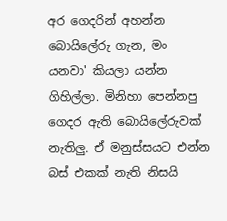අර ගෙදරින් අහන්න බොයිලේරු ගැන, මං යනවා' කියලා යන්න ගිහිල්ලා. මිනිහා පෙන්නපු ගෙදර ඇති බොයිලේරුවක් නැතිලු. ඒ මනුස්සයට එන්න බස් එකක් නැති නිසයි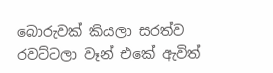බොරුවක් කියලා සරත්ව රවට්ටලා වෑන් එකේ ඇවිත්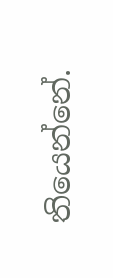තියෙන්නේ.